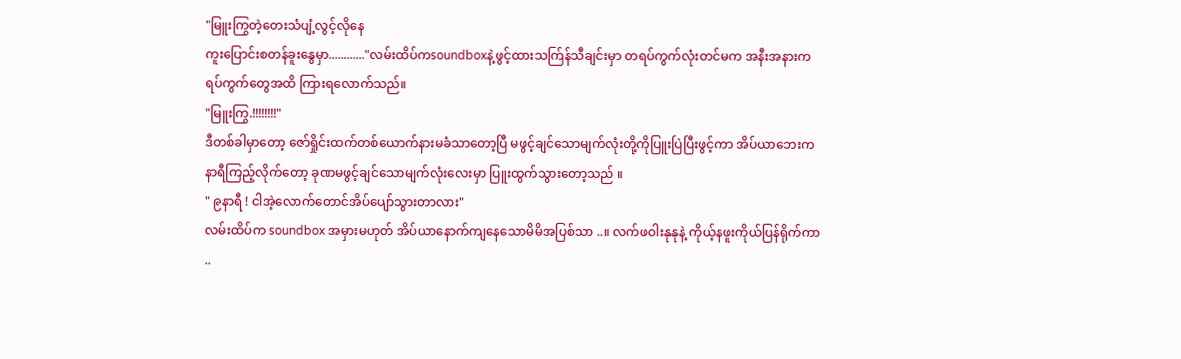"မြူးကြွတဲ့တေးသံပျံ့လွင့်လိုနေ
ကူးပြောင်းစတန်ခူးနွေမှာ............"လမ်းထိပ်ကsoundboxနဲ့ဖွင့်ထားသက်ြန်သီချင်းမှာ တရပ်ကွက်လုံးတင်မက အနီးအနားကရပ်ကွက်တွေအထိ ကြားရလောက်သည်။
"မြူးကြွ.!!!!!!!!"
ဒီတစ်ခါမှာတော့ ဇော်ရှိုင်းထက်တစ်ယောက်နားမခံသာတော့ပြီ မဖွင့်ချင်သောမျက်လုံးတို့ကိုပြူးပြဲပြီးဖွင့်ကာ အိပ်ယာဘေးကနာရီကြည့်လိုက်တော့ ခုဏမဖွင့်ချင်သောမျက်လုံးလေးမှာ ပြူးထွက်သွားတော့သည် ။
" ၉နာရီ ! ငါအဲ့လောက်တောင်အိပ်ပျော်သွားတာလား"
လမ်းထိပ်က soundbox အမှားမဟုတ် အိပ်ယာနောက်ကျနေသောမိမိအပြစ်သာ ..။ လက်ဖဝါးနုနုနဲ့ ကိုယ့်နဖူးကိုယ်ပြန်ရိုက်ကာ ..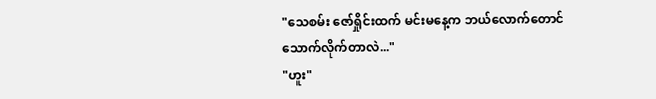"သေစမ်း ဇော်ရှိုင်းထက် မင်းမနေ့က ဘယ်လောက်တောင်သောက်လိုက်တာလဲ..."
"ဟူး"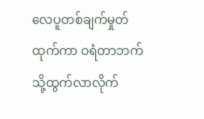လေပူတစ်ချက်မှုတ်ထုက်ကာ ဝရံတာဘက်သို့ထွက်လာလိုက်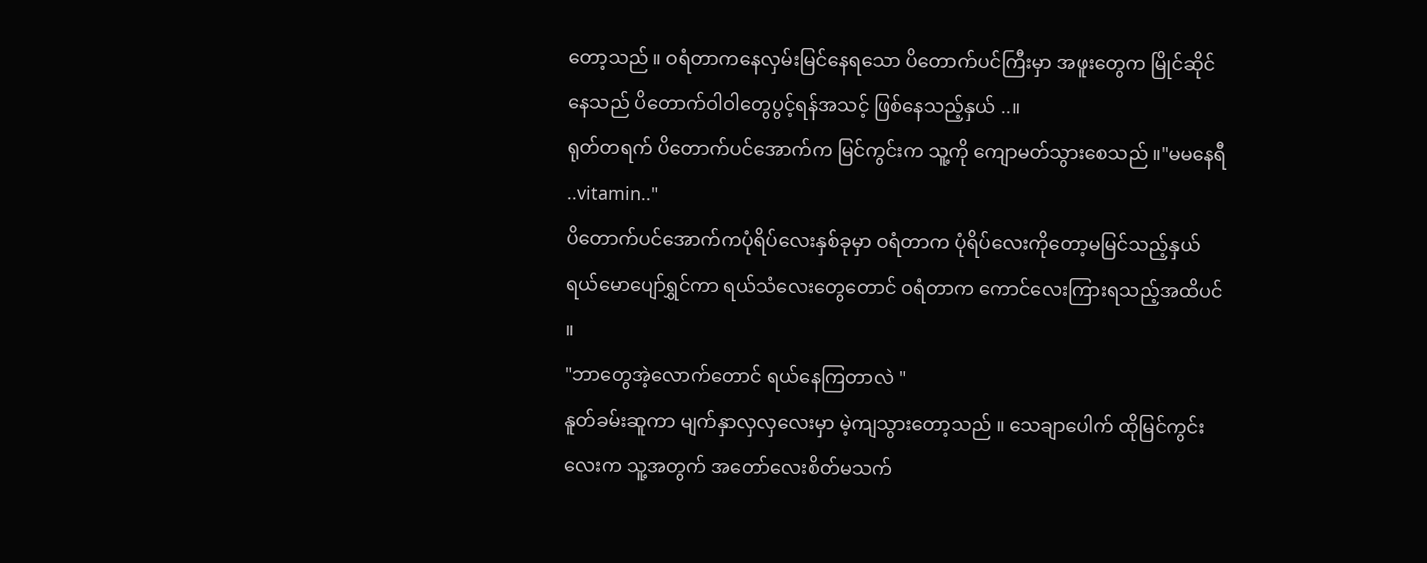တော့သည် ။ ဝရံတာကနေလှမ်းမြင်နေရသော ပိတောက်ပင်ကြီးမှာ အဖူးတွေက မြိုင်ဆိုင်နေသည် ပိတောက်ဝါဝါတွေပွင့်ရန်အသင့် ဖြစ်နေသည့်နှယ် ..။
ရုတ်တရက် ပိတောက်ပင်အောက်က မြင်ကွင်းက သူ့ကို ကျောမတ်သွားစေသည် ။"မမနေရီ ..vitamin.."
ပိတောက်ပင်အောက်ကပုံရိပ်လေးနှစ်ခုမှာ ဝရံတာက ပုံရိပ်လေးကိုတော့မမြင်သည့်နှယ် ရယ်မောပျော်ရွှင်ကာ ရယ်သံလေးတွေတောင် ဝရံတာက ကောင်လေးကြားရသည့်အထိပင် ။
"ဘာတွေအဲ့လောက်တောင် ရယ်နေကြတာလဲ "
နူတ်ခမ်းဆူကာ မျက်နှာလှလှလေးမှာ မဲ့ကျသွားတော့သည် ။ သေချာပေါက် ထိုမြင်ကွင်းလေးက သူ့အတွက် အတော်လေးစိတ်မသက်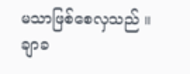မသာဖြစ်စေလှသည် ။ ချာခ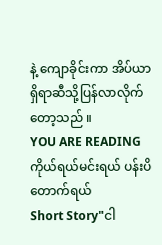နဲ့ ကျောခိုင်းကာ အိပ်ယာရှိရာဆီသို့ပြန်လာလိုက်တော့သည် ။
YOU ARE READING
ကိုယ်ရယ်မင်းရယ် ပန်းပိတောက်ရယ်
Short Story"ငါ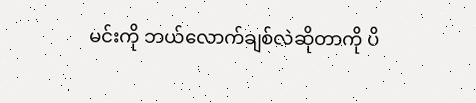မင်းကို ဘယ်လောက်ချစ်လဲဆိုတာကို ပိ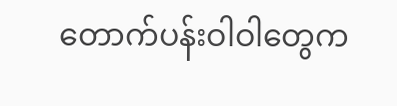တောက်ပန်းဝါဝါတွေက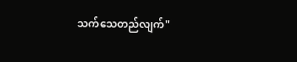သက်သေတည်လျက်"